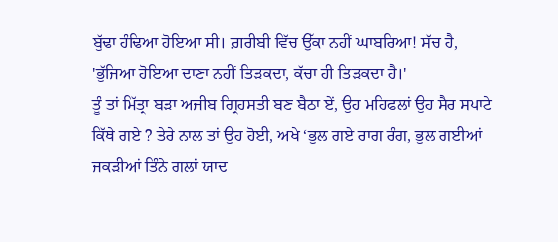ਬੁੱਢਾ ਹੰਢਿਆ ਹੋਇਆ ਸੀ। ਗ਼ਰੀਬੀ ਵਿੱਚ ਉੱਕਾ ਨਹੀਂ ਘਾਬਰਿਆ! ਸੱਚ ਹੈ, 'ਭੁੱਜਿਆ ਹੋਇਆ ਦਾਣਾ ਨਹੀਂ ਤਿੜਕਦਾ, ਕੱਚਾ ਹੀ ਤਿੜਕਦਾ ਹੈ।'
ਤੂੰ ਤਾਂ ਮਿੱਤ੍ਰਾ ਬੜਾ ਅਜੀਬ ਗ੍ਰਿਹਸਤੀ ਬਣ ਬੈਠਾ ਏਂ, ਉਹ ਮਹਿਫਲਾਂ ਉਹ ਸੈਰ ਸਪਾਟੇ ਕਿੱਥੇ ਗਏ ? ਤੇਰੇ ਨਾਲ ਤਾਂ ਉਹ ਹੋਈ, ਅਖੇ ‘ਭੁਲ ਗਏ ਰਾਗ ਰੰਗ, ਭੁਲ ਗਈਆਂ ਜਕੜੀਆਂ ਤਿੰਨੇ ਗਲਾਂ ਯਾਦ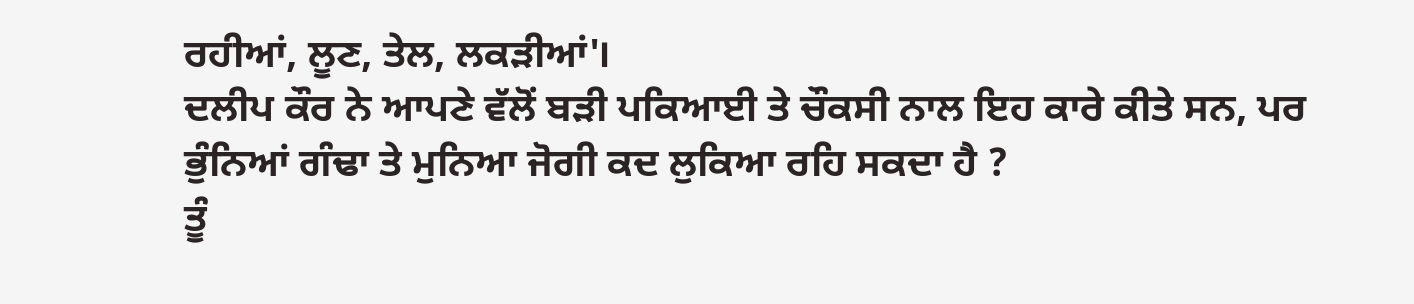ਰਹੀਆਂ, ਲੂਣ, ਤੇਲ, ਲਕੜੀਆਂ'।
ਦਲੀਪ ਕੌਰ ਨੇ ਆਪਣੇ ਵੱਲੋਂ ਬੜੀ ਪਕਿਆਈ ਤੇ ਚੌਕਸੀ ਨਾਲ ਇਹ ਕਾਰੇ ਕੀਤੇ ਸਨ, ਪਰ ਭੁੰਨਿਆਂ ਗੰਢਾ ਤੇ ਮੁਨਿਆ ਜੋਗੀ ਕਦ ਲੁਕਿਆ ਰਹਿ ਸਕਦਾ ਹੈ ?
ਤੂੰ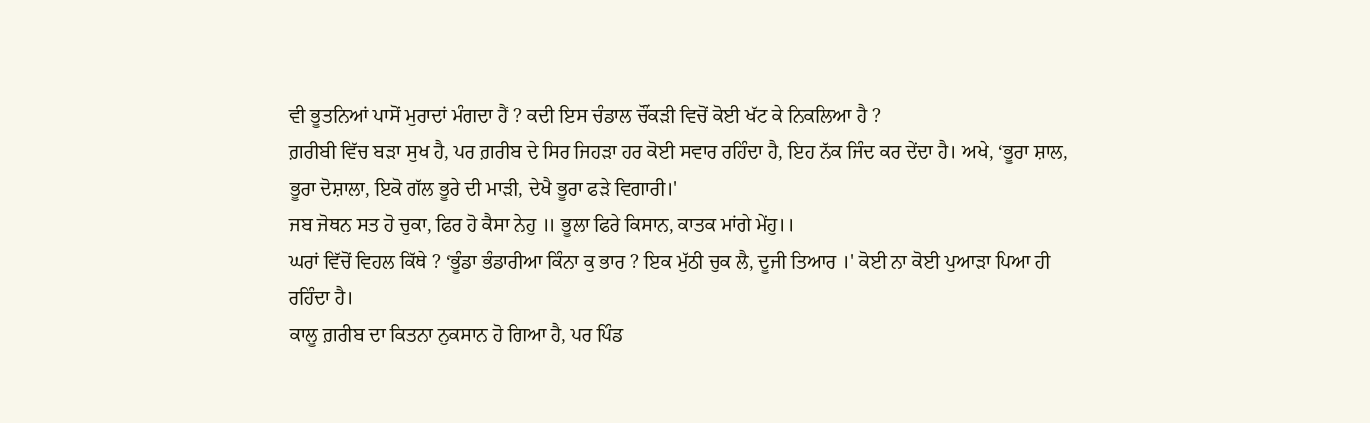ਵੀ ਭੂਤਨਿਆਂ ਪਾਸੋਂ ਮੁਰਾਦਾਂ ਮੰਗਦਾ ਹੈਂ ? ਕਦੀ ਇਸ ਚੰਡਾਲ ਚੌਂਕੜੀ ਵਿਚੋਂ ਕੋਈ ਖੱਟ ਕੇ ਨਿਕਲਿਆ ਹੈ ?
ਗ਼ਰੀਬੀ ਵਿੱਚ ਬੜਾ ਸੁਖ ਹੈ, ਪਰ ਗ਼ਰੀਬ ਦੇ ਸਿਰ ਜਿਹੜਾ ਹਰ ਕੋਈ ਸਵਾਰ ਰਹਿੰਦਾ ਹੈ, ਇਹ ਨੱਕ ਜਿੰਦ ਕਰ ਦੇਂਦਾ ਹੈ। ਅਖੇ, ‘ਭੂਰਾ ਸ਼ਾਲ, ਭੂਰਾ ਦੋਸ਼ਾਲਾ, ਇਕੋ ਗੱਲ ਭੂਰੇ ਦੀ ਮਾੜੀ, ਦੇਖੈ ਭੂਰਾ ਫੜੇ ਵਿਗਾਰੀ।'
ਜਬ ਜੋਥਨ ਸਤ ਹੋ ਚੁਕਾ, ਫਿਰ ਹੋ ਕੈਸਾ ਨੇਹੁ ॥ ਭੂਲਾ ਫਿਰੇ ਕਿਸਾਨ, ਕਾਤਕ ਮਾਂਗੇ ਮੇਂਹੁ।।
ਘਰਾਂ ਵਿੱਚੋਂ ਵਿਹਲ ਕਿੱਥੇ ? ‘ਭੂੰਡਾ ਭੰਡਾਰੀਆ ਕਿੰਨਾ ਕੁ ਭਾਰ ? ਇਕ ਮੁੱਠੀ ਚੁਕ ਲੈ, ਦੂਜੀ ਤਿਆਰ ।' ਕੋਈ ਨਾ ਕੋਈ ਪੁਆੜਾ ਪਿਆ ਹੀ ਰਹਿੰਦਾ ਹੈ।
ਕਾਲੂ ਗ਼ਰੀਬ ਦਾ ਕਿਤਨਾ ਨੁਕਸਾਨ ਹੋ ਗਿਆ ਹੈ, ਪਰ ਪਿੰਡ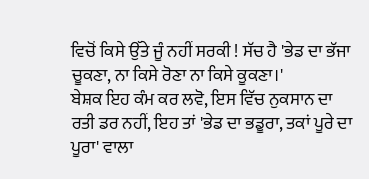ਵਿਚੋਂ ਕਿਸੇ ਉੱਤੇ ਜੂੰ ਨਹੀਂ ਸਰਕੀ ! ਸੱਚ ਹੈ 'ਭੇਡ ਦਾ ਭੱਜਾ ਚੂਕਣਾ, ਨਾ ਕਿਸੇ ਰੋਣਾ ਨਾ ਕਿਸੇ ਕੂਕਣਾ।'
ਬੇਸ਼ਕ ਇਹ ਕੰਮ ਕਰ ਲਵੋ, ਇਸ ਵਿੱਚ ਨੁਕਸਾਨ ਦਾ ਰਤੀ ਡਰ ਨਹੀਂ, ਇਹ ਤਾਂ 'ਭੇਡ ਦਾ ਭਡੂਰਾ, ਤਕਾਂ ਪੂਰੇ ਦਾ ਪੂਰਾ' ਵਾਲਾ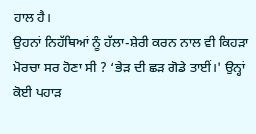ਹਾਲ ਹੈ।
ਉਹਨਾਂ ਨਿਹੱਥਿਆਂ ਨੂੰ ਹੱਲਾ-ਸ਼ੇਰੀ ਕਰਨ ਨਾਲ ਵੀ ਕਿਹੜਾ ਮੋਰਚਾ ਸਰ ਹੋਣਾ ਸੀ ? ‘ਭੇੜ ਦੀ ਛੜ ਗੋਡੇ ਤਾਈਂ।' ਉਨ੍ਹਾਂ ਕੋਈ ਪਹਾੜ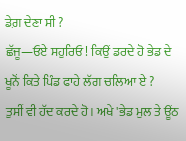ਡੇਗ਼ ਦੇਣਾ ਸੀ ?
ਛੱਜੂ—ਓਏ ਸਹੁਰਿਓ ! ਕਿਉਂ ਡਰਦੇ ਹੋ ਭੇਡ ਦੇ ਖੂਨੋਂ ਕਿਤੇ ਪਿੰਡ ਫਾਹੇ ਲੱਗ ਚਲਿਆ ਏ ?
ਤੁਸੀਂ ਵੀ ਹੱਦ ਕਰਦੇ ਹੋ। ਅਖੇ 'ਭੇਡ ਮੁਲ ਤੇ ਊਂਠ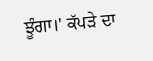ਝੂੰਗਾ।' ਕੱਪੜੇ ਦਾ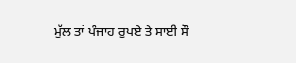ਮੁੱਲ ਤਾਂ ਪੰਜਾਹ ਰੁਪਏ ਤੇ ਸਾਈ ਸੌ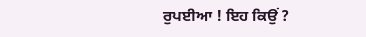ਰੁਪਈਆ ! ਇਹ ਕਿਉਂ ?